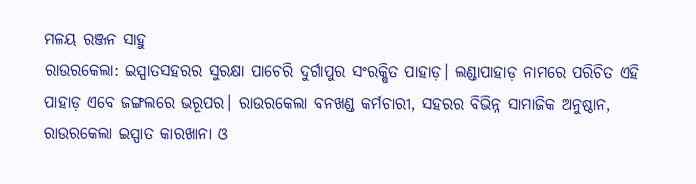ମଳୟ ରଞ୍ଜନ ସାହୁ
ରାଉରକେଲା: ଇସ୍ପାତସହରର ସୁରକ୍ଷା ପାଚେରି ଦୁର୍ଗାପୁର ସଂରକ୍ଷିତ ପାହାଡ଼। ଲଣ୍ଡାପାହାଡ଼ ନାମରେ ପରିଚିତ ଏହି ପାହାଡ଼ ଏବେ ଜଙ୍ଗଲରେ ଭରୂପର। ରାଉରକେଲା ବନଖଣ୍ଡ କର୍ମଚାରୀ, ସହରର ବିଭିନ୍ନ ସାମାଜିକ ଅନୁଷ୍ଠାନ, ରାଉରକେଲା ଇସ୍ପାତ କାରଖାନା ଓ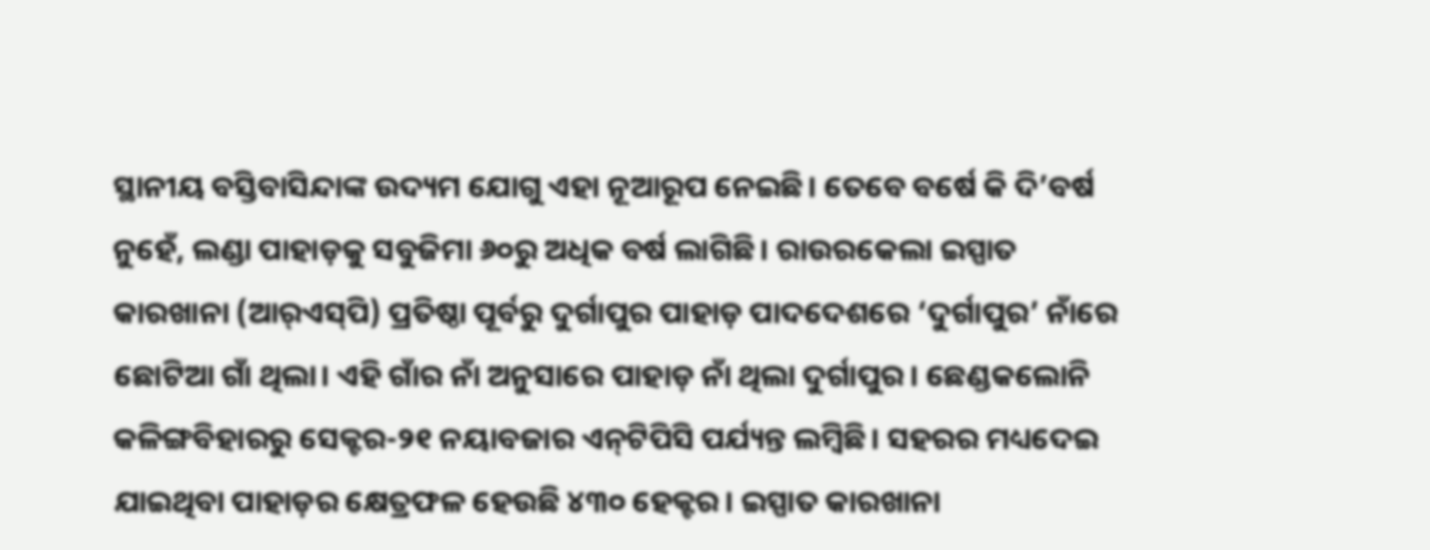ସ୍ଥାନୀୟ ବସ୍ତିବାସିନ୍ଦାଙ୍କ ଉଦ୍ୟମ ଯୋଗୁ ଏହା ନୂଆରୂପ ନେଇଛି। ତେବେ ବ‌ର୍ଷେ କି ଦି’ବର୍ଷ ନୁହେଁ, ଲଣ୍ଡା ପାହାଡ଼କୁ ସବୁଜିମା ୬୦ରୁ ଅଧିକ ବର୍ଷ ଲାଗିଛି। ରାଉରକେଲା ଇସ୍ପାତ କାରଖାନା (ଆର୍‌ଏସ୍‌ପି) ପ୍ରତିଷ୍ଠା ପୂର୍ବରୁ ଦୁର୍ଗାପୁର ପାହାଡ଼ ପାଦଦେଶରେ ‘ଦୁର୍ଗାପୁର’ ନାଁରେ ଛୋଟିଆ ଗାଁ ଥିଲା। ଏହି ଗାଁର ନାଁ ଅନୁସାରେ ପାହାଡ଼ ନାଁ ଥିଲା ଦୁର୍ଗାପୁର। ଛେଣ୍ଡକଲୋନି କଳିଙ୍ଗବିହାରରୁ ସେକ୍ଟର-୨୧ ନୟାବଜାର ଏନ୍‌ଟିପିସି ପର୍ଯ୍ୟନ୍ତ ଲମ୍ବିଛି। ସହରର ମଧ୍ୟଦେଇ ଯାଇଥିବା ପାହାଡ଼ର କ୍ଷେତ୍ରଫଳ ହେଉଛି ୪୩୦ ହେକ୍ଟର। ଇସ୍ପାତ କାରଖାନା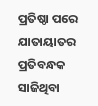ପ୍ରତିଷ୍ଠା ପରେ ଯାତାୟାତର ପ୍ରତିବନ୍ଧକ ସାଜିଥିବା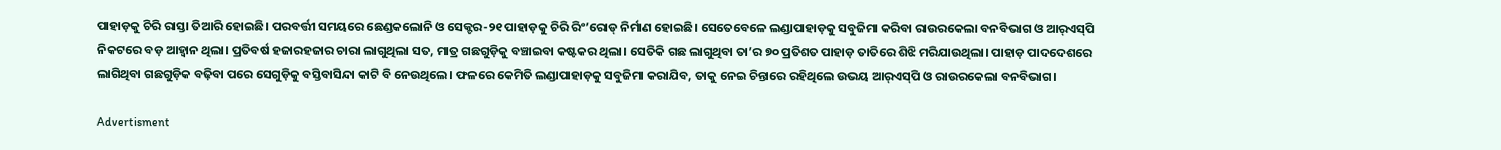ପାହାଡ଼କୁ ଚିରି ରାସ୍ତା ତିଆରି ହୋଇଛି। ପରବର୍ତ୍ତୀ ସମୟରେ ଛେଣ୍ଡକଲୋନି ଓ ସେକ୍ଟର-୨୧ ପାହାଡ଼କୁ ଚିରି ରିଂ’ରୋଡ୍‌ ନିର୍ମାଣ ହୋଇଛି। ସେତେବେଳେ ଲଣ୍ଡାପାହାଡ଼କୁ ସବୁଜିମା କରିବା ରାଉରକେଲା ବନବିଭାଗ ଓ ଆର୍‌ଏସ୍‌ପି ନିକଟରେ ବଡ଼ ଆହ୍ବାନ ଥିଲା। ପ୍ରତିବର୍ଷ ହଜାରହଜାର ଚାରା ଲାଗୁଥିଲା ସତ, ମାତ୍ର ଗଛଗୁଡ଼ିକୁ ବଞ୍ଚାଇବା କଷ୍ଟକର ଥିଲା। ସେତିକି ଗଛ ଲାଗୁଥିବା ତା’ର ୭୦ ପ୍ରତିଶତ ପାହାଡ଼ ତାତିରେ ଶିଝି ମରିଯାଉଥିଲା। ପାହାଡ଼ ପାଦଦେଶରେ ଲାଗିଥିବା ଗଛଗୁଡ଼ିକ ବଢ଼ିବା ପରେ ସେଗୁଡ଼ିକୁ ବସ୍ତିବାସିନ୍ଦା କାଟି ବି ନେଉଥିଲେ। ଫଳରେ କେମିତି ଲଣ୍ଡାପାହାଡ଼କୁ ସବୁଜିମା କରାଯିବ, ତାକୁ ନେଇ ଚିନ୍ତାରେ ରହିଥିଲେ ଉଭୟ ଆର୍‌ଏସ୍‌ପି ଓ ରାଉରକେଲା ବନବିଭାଗ।

Advertisment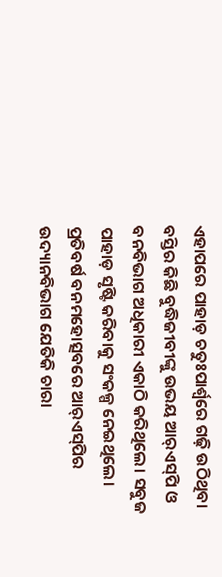ଏହାପରେ ପାହାଡ଼ ଚତୁଃପାର୍ଶ୍ବରେ ଗଢ଼ି ଉଠିଥିବା ବସ୍ତିର କିଛି ବୁଦ୍ଧିଜୀବୀଙ୍କୁ ଉଭୟ ଆର୍‌ଏସ୍‌ପି ଓ ବନବିଭାଗ ଅଧିକାରୀ ଏକାଠି କରିଥିଲେ। ସବୁଜ ପାହାଡ଼ ସୃଷ୍ଟି କରିବାକୁ ସଂକଳ୍ପ ନେଇଥିଲେ। ପ୍ରତିବର୍ଷ ବନମହୋତ୍ସବରେ ଆର୍‌ଏସ୍‌ପିର ଉଦ୍ୟାନବିଭାଗ ଯେତିକି ଚାରା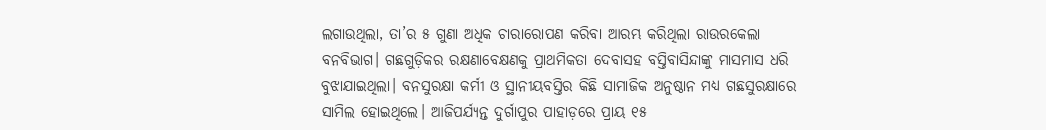ଲଗାଉଥିଲା, ତା’ର ୫ ଗୁଣା ଅଧିକ ଚାରାରୋପଣ କରିବା ଆରମ୍ଭ କରିଥିଲା ରାଉରକେଲା ବନବିଭାଗ। ଗଛଗୁଡ଼ିକର ରକ୍ଷଣାବେକ୍ଷଣକୁ ପ୍ରାଥମିକତା ଦେବାସହ ବସ୍ତିବାସିନ୍ଦାଙ୍କୁ ମାସମାସ ଧରି ବୁଝାଯାଇଥିଲା। ବନସୁରକ୍ଷା କର୍ମୀ ଓ ସ୍ଥାନୀୟବସ୍ତିର କିଛି ସାମାଜିକ ଅନୁଷ୍ଠାନ ମଧ୍ୟ ଗଛସୁରକ୍ଷାରେ ସାମିଲ ହୋଇଥିଲେ। ଆଜିପର୍ଯ୍ୟନ୍ତ ଦୁର୍ଗାପୁର ପାହାଡ଼ରେ ପ୍ରାୟ ୧୫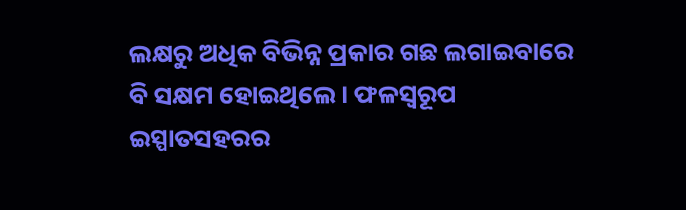ଲକ୍ଷରୁ ଅଧିକ ବିଭିନ୍ନ ପ୍ରକାର ଗଛ ଲଗାଇବାରେ ବି ସକ୍ଷମ ହୋଇଥିଲେ। ଫଳସ୍ବରୂପ ଇସ୍ପାତସହରର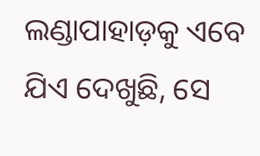ଲଣ୍ଡାପାହାଡ଼କୁ ଏବେ ଯିଏ ଦେଖୁଛି, ସେ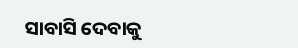ସାବାସି ଦେବାକୁ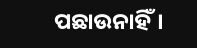ପଛାଉନାହିଁ।